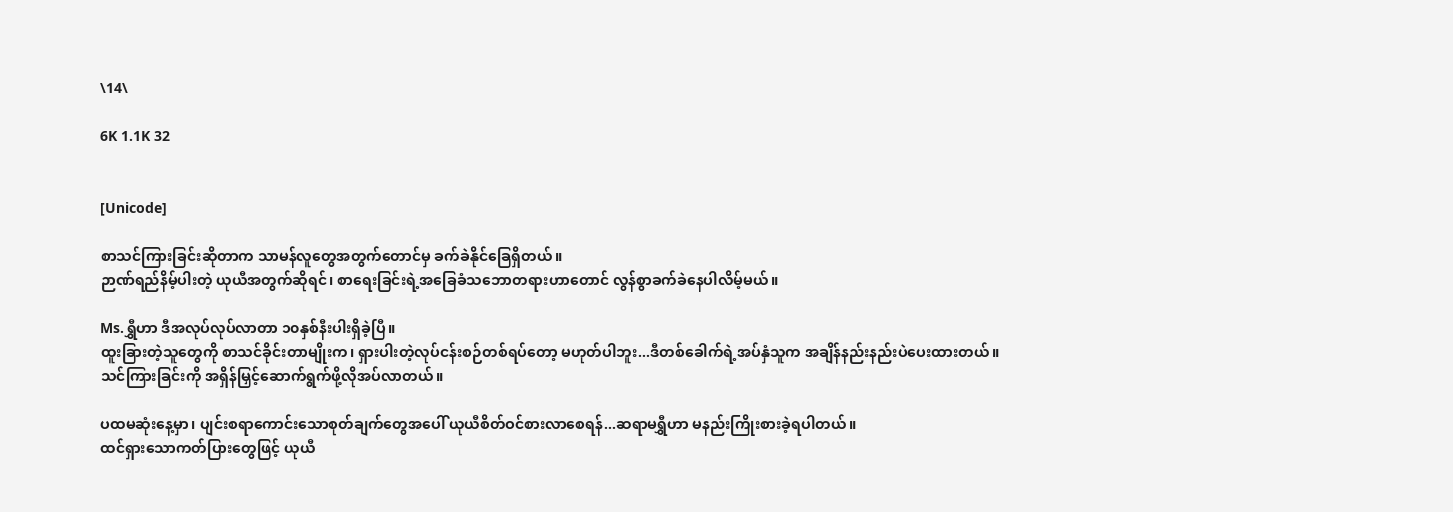\14\

6K 1.1K 32


[Unicode]

စာသင်ကြားခြင်းဆိုတာက သာမန်လူတွေအတွက်တောင်မှ ခက်ခဲနိုင်ခြေရှိတယ်။
ဉာဏ်ရည်နိမ့်ပါးတဲ့ ယုယီအတွက်ဆိုရင်၊ စာရေးခြင်းရဲ့အခြေခံသဘောတရားဟာတောင် လွန်စွာခက်ခဲနေပါလိမ့်မယ်။

Ms.ရွှီဟာ ဒီအလုပ်လုပ်လာတာ ၁၀နှစ်နီးပါးရှိခဲ့ပြီ။
ထူးခြားတဲ့သူတွေကို စာသင်ခိုင်းတာမျိုးက၊ ရှားပါးတဲ့လုပ်ငန်းစဉ်တစ်ရပ်တော့ မဟုတ်ပါဘူး...ဒီတစ်ခေါက်ရဲ့အပ်နှံသူက အချိန်နည်းနည်းပဲပေးထားတယ်။ သင်ကြားခြင်းကို အရှိန်မြှင့်ဆောက်ရွက်ဖို့လိုအပ်လာတယ်။

ပထမဆုံးနေ့မှာ၊ ပျင်းစရာကောင်းသောစုတ်ချက်တွေအပေါ် ယုယီစိတ်ဝင်စားလာစေရန်...ဆရာမရွှီဟာ မနည်းကြိုးစားခဲ့ရပါတယ်။
ထင်ရှားသောကတ်ပြားတွေဖြင့် ယုယီ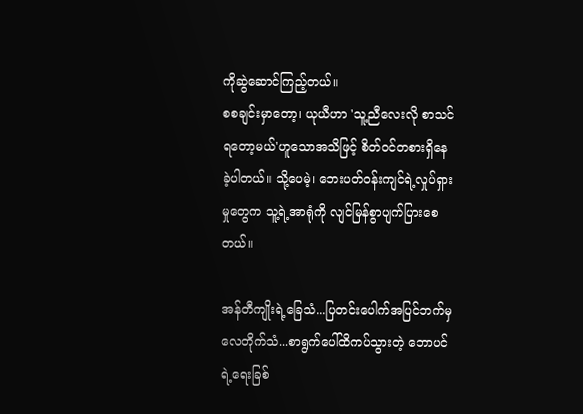ကိုဆွဲဆောင်ကြည့်တယ်။
စစချင်းမှာတော့၊ ယုယီဟာ 'သူ့ညီလေးလို စာသင်ရတော့မယ်'ဟူသောအသိဖြင့် စိတ်ဝင်တစားရှိနေခဲ့ပါတယ်။ သို့ပေမဲ့၊ ဘေးပတ်ဝန်းကျင်ရဲ့လှုပ်ရှားမှုတွေက သူ့ရဲ့အာရုံကို လျင်မြန်စွာပျက်ပြားစေတယ်။

အန်တီကျိုးရဲ့ခြေသံ...ပြတင်းပေါက်အပြင်ဘက်မှ လေတိုက်သံ...စာရွက်ပေါ်ထိကပ်သွားတဲ့ ဘောပင်ရဲ့ရေးခြစ်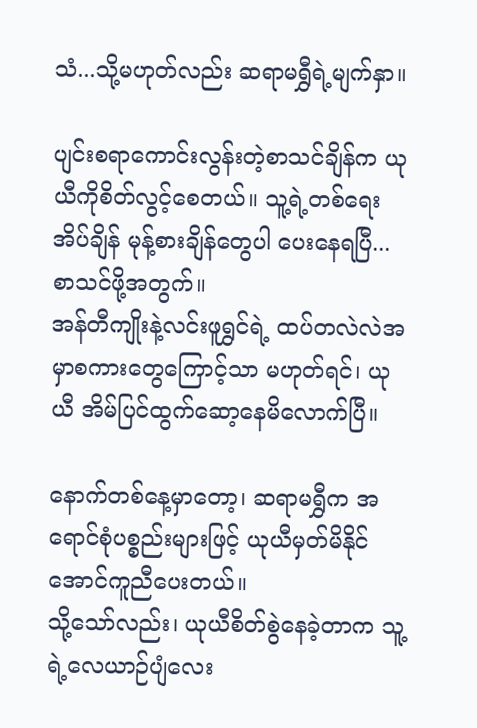သံ...သို့မဟုတ်လည်း ဆရာမရွှီရဲ့မျက်နှာ။

ပျင်းစရာကောင်းလွန်းတဲ့စာသင်ချိန်က ယုယီကိုစိတ်လွင့်စေတယ်။ သူ့ရဲ့တစ်ရေးအိပ်ချိန် မုန့်စားချိန်တွေပါ ပေးနေရပြီ...စာသင်ဖို့အတွက်။
အန်တီကျိုးနဲ့လင်းဖူရွှင်ရဲ့ ထပ်တလဲလဲအမှာစကားတွေကြောင့်သာ မဟုတ်ရင်၊ ယုယီ အိမ်ပြင်ထွက်ဆော့နေမိလောက်ပြီ။

နောက်တစ်နေ့မှာတော့၊ ဆရာမရွှီက အရောင်စုံပစ္စည်းများဖြင့် ယုယီမှတ်မိနိုင်အောင်ကူညီပေးတယ်။
သို့သော်လည်း၊ ယုယီစိတ်စွဲနေခဲ့တာက သူ့ရဲ့လေယာဉ်ပျံလေး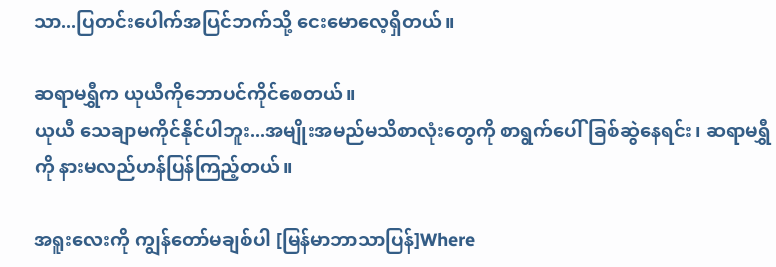သာ...ပြတင်းပေါက်အပြင်ဘက်သို့ ငေးမောလေ့ရှိတယ်။

ဆရာမရွှီက ယုယီကိုဘောပင်ကိုင်စေတယ်။
ယုယီ သေချာမကိုင်နိုင်ပါဘူး...အမျိုးအမည်မသိစာလုံးတွေကို စာရွက်ပေါ်ခြစ်ဆွဲနေရင်း၊ ဆရာမရွှီကို နားမလည်ဟန်ပြန်ကြည့်တယ်။

အရူးလေးကို ကျွန်တော်မချစ်ပါ [မြန်မာဘာသာပြန်]Where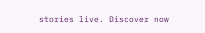stories live. Discover now